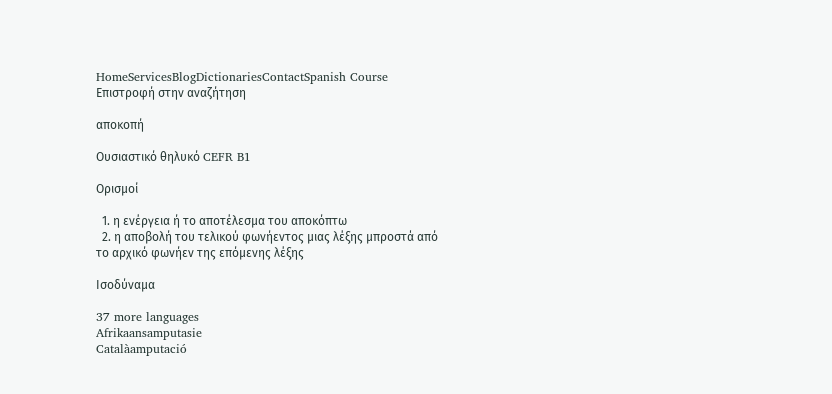HomeServicesBlogDictionariesContactSpanish Course
Επιστροφή στην αναζήτηση

αποκοπή

Ουσιαστικό θηλυκό CEFR B1

Ορισμοί

  1. η ενέργεια ή το αποτέλεσμα του αποκόπτω
  2. η αποβολή του τελικού φωνήεντος μιας λέξης μπροστά από το αρχικό φωνήεν της επόμενης λέξης

Ισοδύναμα

37 more languages
Afrikaansamputasie
Catalàamputació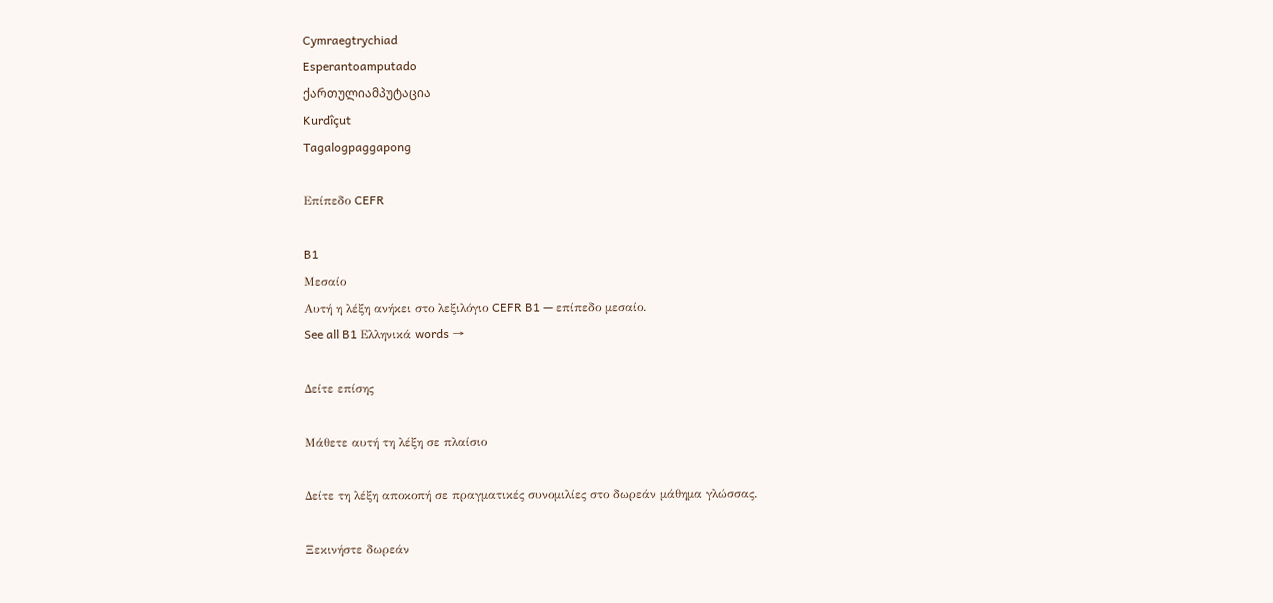Cymraegtrychiad
Esperantoamputado
ქართულიამპუტაცია
Kurdîçut
Tagalogpaggapong

Επίπεδο CEFR

B1
Μεσαίο
Αυτή η λέξη ανήκει στο λεξιλόγιο CEFR B1 — επίπεδο μεσαίο.
See all B1 Ελληνικά words →

Δείτε επίσης

Μάθετε αυτή τη λέξη σε πλαίσιο

Δείτε τη λέξη αποκοπή σε πραγματικές συνομιλίες στο δωρεάν μάθημα γλώσσας.

Ξεκινήστε δωρεάν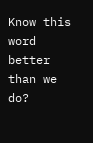Know this word better than we do?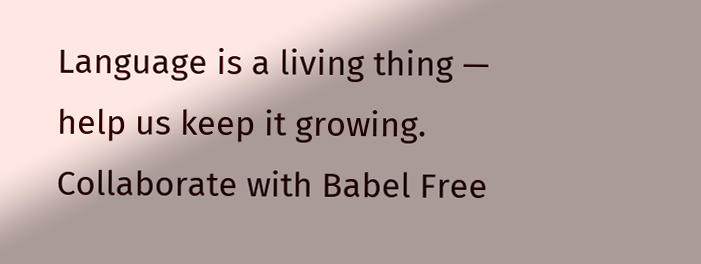Language is a living thing — help us keep it growing. Collaborate with Babel Free